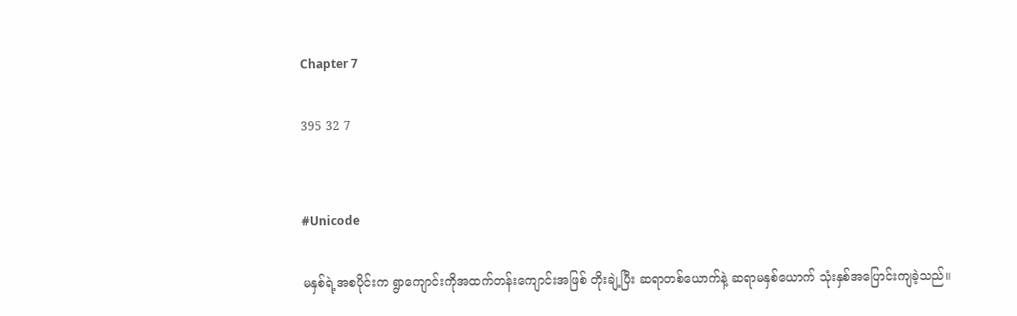Chapter 7

395 32 7


#Unicode

မနှစ်ရဲ့အစပိုင်းက ရွာကျောင်းကိုအထက်တန်း‌ကျောင်းအဖြစ် တိုးချဲ့ပြီး ဆရာတစ်ယောက်နဲ့ ဆရာမနှစ်ယောက် သုံးနှစ်အပြောင်းကျခဲ့သည်။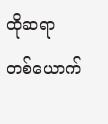ထိုဆရာတစ်‌ယောက်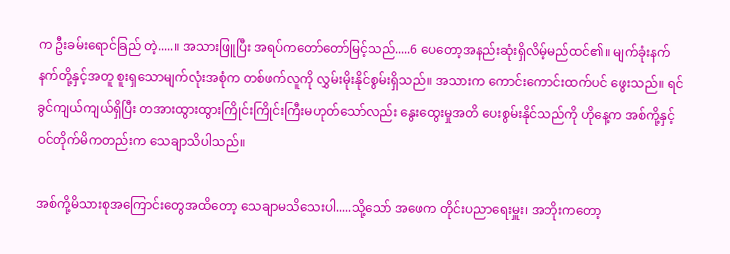က ဦးခမ်းရောင်ခြည် တဲ့.....။ အသားဖြူပြီး အရပ်ကတော်တော်မြင့်သည်.....6 ပေတော့အနည်းဆုံးရှိလိမ့်မည်ထင်၏။ မျက်ခုံးနက်နက်တို့နှင့်အတူ စူးရှသောမျက်လုံးအစုံက တစ်ဖက်လူကို လွှမ်းမိုးနိုင်စွမ်းရှိသည်။ အသားက ကောင်းကောင်းထက်ပင် ဖွေးသည်။ ရင်ခွင်ကျယ်ကျယ်ရှိပြီး တအားထွားထွားကြိုင်းကြိုင်းကြီးမဟုတ်သော်လည်း နွေးထွေးမှုအတိ ပေးစွမ်းနိုင်သည်ကို ဟိုနေ့က အစ်ကို့နှင့်ဝင်တိုက်မိကတည်းက သေချာသိပါသည်။

အစ်ကို့မိသားစုအကြောင်းတွေအထိတော့ သေချာမသိသေးပါ.....သို့သော် အဖေက တိုင်းပညာရေးမှူး၊ အဘိုးကတော့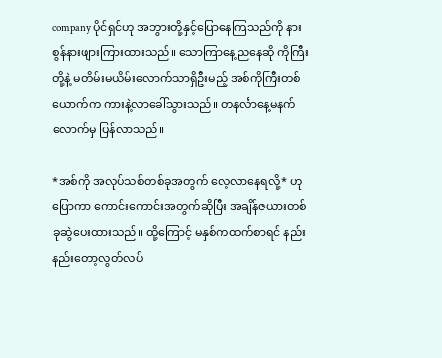company ပိုင်ရှင်ဟု အဘွားတို့နှင့်ပြောနေကြသည်ကို နားစွန်နားဖျားကြားထားသည်။ သောကြာနေ့ညနေဆို ကိုကြီးတို့နဲ့ မတိမ်းမယိမ်းလောက်သာရှိဦးမည့် အစ်ကိုကြီးတစ်ယောက်က ကားနဲ့လာခေါ်သွားသည်။ တနင်္လာနေ့မနက်လောက်မှ ပြန်လာသည်။

*အစ်ကို အလုပ်သစ်တစ်ခုအတွက် လေ့လာနေရလို့* ဟုပြောကာ ကောင်းကောင်းအတွက်ဆိုပြီး အချိန်ဇယားတစ်ခုဆွဲပေးထားသည်။ ထို့ကြောင့် မနှစ်ကထက်စာရင် နည်းနည်းတော့လွတ်လပ်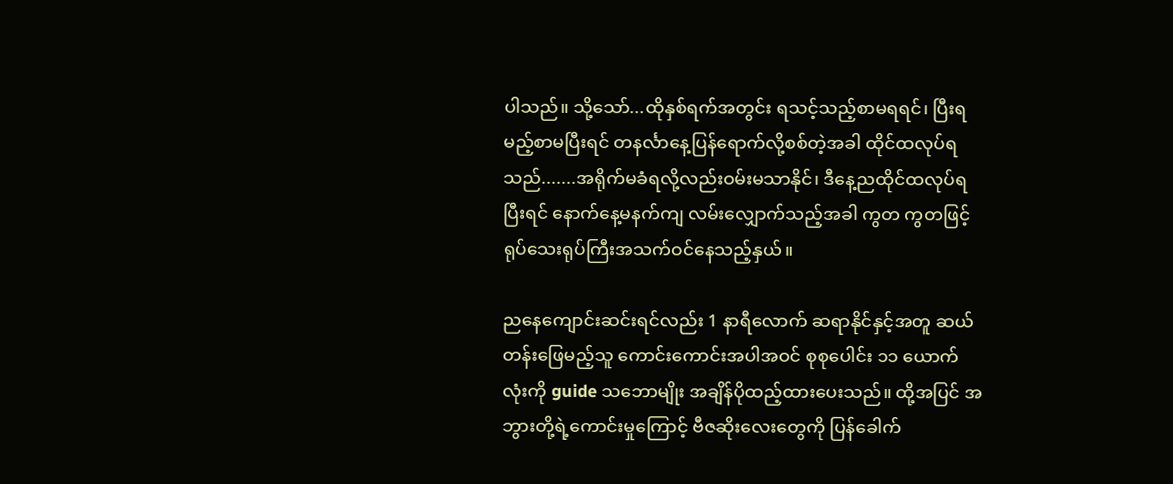ပါသည်။ သို့သော်...ထိုနှစ်ရက်အတွင်း ရသင့်သည့်စာမရရင်၊ ပြီးရမည့်စာမပြီးရင် တနင်္လာနေ့ပြန်ရောက်လို့စစ်တဲ့အခါ ထိုင်ထလုပ်ရသည်.......အရိုက်မခံရလို့လည်းဝမ်းမသာနိုင်၊ ဒီနေ့ညထိုင်ထလုပ်ရပြီးရင် နောက်နေ့မနက်ကျ လမ်းလျှောက်သည့်အခါ ကွတ ကွတဖြင့် ရုပ်သေးရုပ်ကြီးအသက်ဝင်နေသည့်နှယ်။

ညနေကျောင်းဆင်းရင်လည်း 1 နာရီလောက် ဆရာနိုင်နှင့်အတူ ဆယ်တန်းဖြေမည့်သူ ကောင်းကောင်းအပါအဝင် စုစုပေါင်း ၁၁ ယောက်လုံးကို guide သဘောမျိုး အချိန်ပိုထည့်ထားပေးသည်။ ထို့အပြင် အဘွားတို့ရဲ့ကောင်းမှုကြောင့် ဗီဇ‌ဆိုးလေးတွေကို ပြန်ခေါက်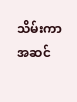သိမ်းကာ အဆင်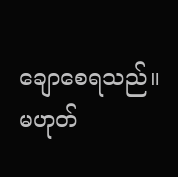ချော‌စေရသည်။ မဟုတ်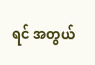ရင် အတွယ်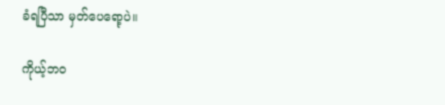ခံရပြီသာ မှတ်ပေရော့ပဲ။

ကိုယ့်ဘဝ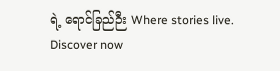ရဲ့ ရောင်ခြည်ဉီး Where stories live. Discover now